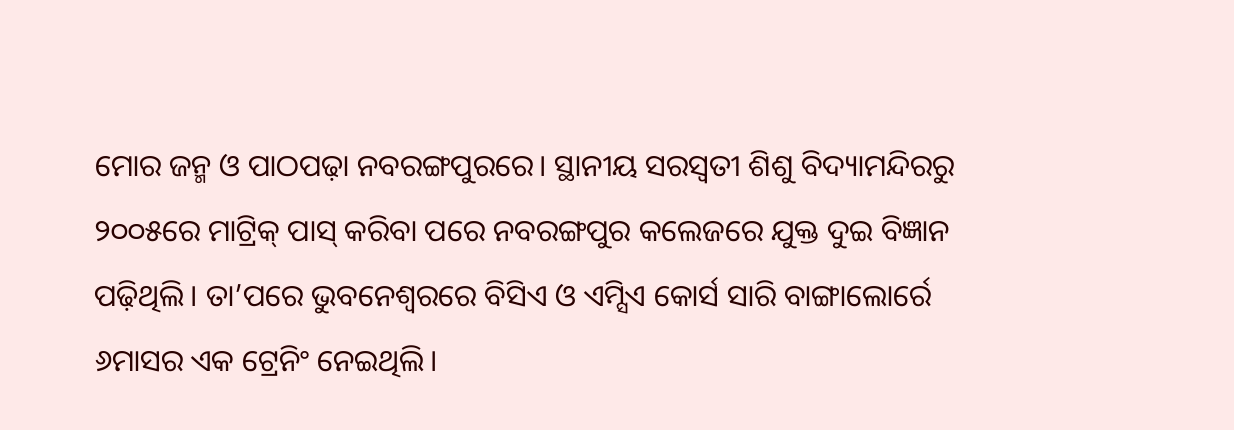ମୋର ଜନ୍ମ ଓ ପାଠପଢ଼ା ନବରଙ୍ଗପୁରରେ। ସ୍ଥାନୀୟ ସରସ୍ବତୀ ଶିଶୁ ବିଦ୍ୟାମନ୍ଦିରରୁ ୨୦୦୫ରେ ମାଟ୍ରିକ୍ ପାସ୍ କରିବା ପରେ ନବରଙ୍ଗପୁର କଲେଜରେ ଯୁକ୍ତ ଦୁଇ ବିଜ୍ଞାନ ପଢ଼ିଥିଲି। ତା’ପରେ ଭୁବନେଶ୍ୱରରେ ବିସିଏ ଓ ଏମ୍ସିଏ କୋର୍ସ ସାରି ବାଙ୍ଗାଲୋର୍ରେ ୬ମାସର ଏକ ଟ୍ରେନିଂ ନେଇଥିଲି।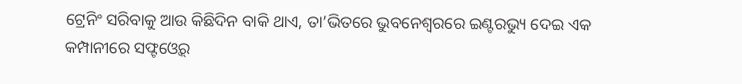ଟ୍ରେନିଂ ସରିବାକୁ ଆଉ କିଛିଦିନ ବାକି ଥାଏ, ତା’ଭିତରେ ଭୁବନେଶ୍ୱରରେ ଇଣ୍ଟରଭ୍ୟୁ ଦେଇ ଏକ କମ୍ପାନୀରେ ସଫ୍ଟଓ୍ବେର୍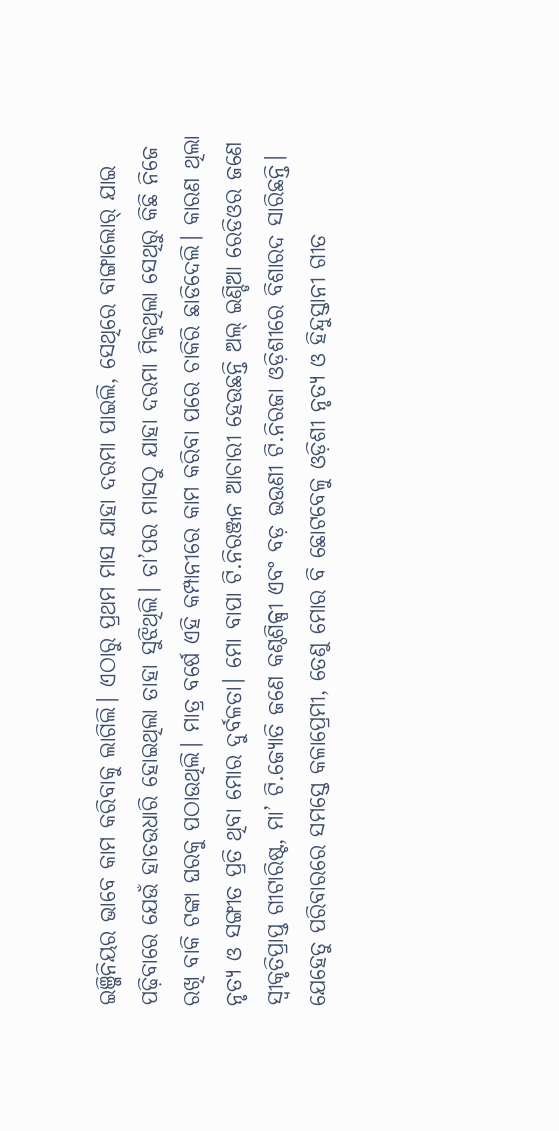ଇଞ୍ଜିନିୟର ଭାବେ କାମ କରିବାକୁ ଲାଗିଲି। ଏଠାରୁ ପ୍ରଥମ ମାସ ଯାହା ଦରମା ପାଇଲି, ସେଥିରେ ବାଙ୍ଗାଲୋର୍ ଯାଇ ପଢ଼ିବାରେ ଯେଉଁ ହାତଉଧାରି ହୋଇଥିଲା ତାହା ସୁଝିଥିଲି। ତା’ପର ମାସଠୁ ଯାହା ଦରମା ମିଳୁଥିଲା ସେଥିରୁ କିଛି ନିଜେ ରଖି ବାକି ଟଙ୍କା ଘରକୁ ପଠାଉଥିଲି। ମାତ୍ର ବର୍ଷେ ଏହି କମ୍ପାନୀରେ କାମ କରିବା ପରେ ଚାକିରି ଛାଡିଦେଲି। କାରଣ ଥିଲା ନୃତ୍ୟ ଓ ସଙ୍ଗୀତ ପ୍ରତି ଥିବା ମୋର ଦୁର୍ବଳତା। ମୋ ବାପା ଟି.ନିରଞ୍ଜନ ଆଚାରୀ ହେଉଛନ୍ତି ଅଲ୍ ଇଣ୍ଡିଆ ରେଡିଓର ଜଣେ ସ୍ବୀକୃତିପ୍ରାପ୍ତ ଗୀଟାରିଷ୍ଟ, ମା’ ଟି.ଜ୍ୟୋତି ଜଣେ କଣ୍ଠଶିଳ୍ପୀ ଏବଂ ବଡ଼ ଭଉଣୀ ଟି.ନିରଜା ଓଡ଼ିଶୀରେ ବିଶାରଦ ସାରିଛନ୍ତି। ଯେହେତୁ ପରିବାରରେ ସମସ୍ତେ କଳାପ୍ରେମୀ, ତେଣୁ ମୋର ବି ଛୋଟବେଳୁ ଓଡ଼ିଶୀ ନୃତ୍ୟ ଓ ହିନ୍ଦୁସ୍ତାନୀ ଗୀତ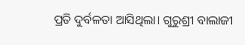ପ୍ରତି ଦୁର୍ବଳତା ଆସିଥିଲା। ଗୁରୁଶ୍ରୀ ବାଲାଜୀ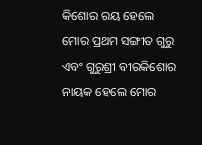କିଶୋର ରୟ ହେଲେ ମୋର ପ୍ରଥମ ସଙ୍ଗୀତ ଗୁରୁ ଏବଂ ଗୁରୁଶ୍ରୀ ବୀରକିଶୋର ନାୟକ ହେଲେ ମୋର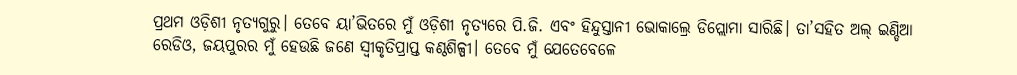ପ୍ରଥମ ଓଡ଼ିଶୀ ନୃତ୍ୟଗୁରୁ। ତେବେ ୟା’ଭିତରେ ମୁଁ ଓଡ଼ିଶୀ ନୃତ୍ୟରେ ପି.ଜି. ଏବଂ ହିନ୍ଦୁସ୍ତାନୀ ଭୋକାଲ୍ରେ ଡିପ୍ଲୋମା ସାରିଛି। ତା’ସହିତ ଅଲ୍ ଇଣ୍ଡିଆ ରେଡିଓ, ଜୟପୁରର ମୁଁ ହେଉଛି ଜଣେ ସ୍ବୀକୃତିପ୍ରାପ୍ତ କଣ୍ଠଶିଳ୍ପୀ। ତେବେ ମୁଁ ଯେତେବେଳେ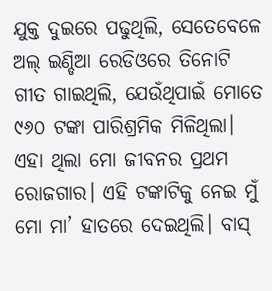ଯୁକ୍ତ ଦୁଇରେ ପଢୁଥିଲି, ସେତେବେଳେ ଅଲ୍ ଇଣ୍ଡିଆ ରେଡିଓରେ ତିନୋଟି ଗୀତ ଗାଇଥିଲି, ଯେଉଁଥିପାଇଁ ମୋତେ ୯୬୦ ଟଙ୍କା ପାରିଶ୍ରମିକ ମିଳିଥିଲା। ଏହା ଥିଲା ମୋ ଜୀବନର ପ୍ରଥମ ରୋଜଗାର। ଏହି ଟଙ୍କାଟିକୁ ନେଇ ମୁଁ ମୋ ମା’ ହାତରେ ଦେଇଥିଲି। ବାସ୍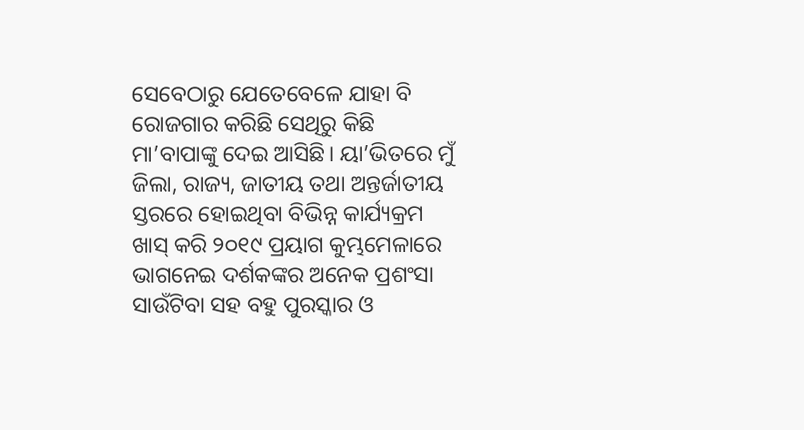ସେବେଠାରୁ ଯେତେବେଳେ ଯାହା ବି ରୋଜଗାର କରିଛି ସେଥିରୁ କିଛି ମା’ବାପାଙ୍କୁ ଦେଇ ଆସିଛି। ୟା’ଭିତରେ ମୁଁ ଜିଲା, ରାଜ୍ୟ, ଜାତୀୟ ତଥା ଅନ୍ତର୍ଜାତୀୟ ସ୍ତରରେ ହୋଇଥିବା ବିଭିନ୍ନ କାର୍ଯ୍ୟକ୍ରମ ଖାସ୍ କରି ୨୦୧୯ ପ୍ରୟାଗ କୁମ୍ଭମେଳାରେ ଭାଗନେଇ ଦର୍ଶକଙ୍କର ଅନେକ ପ୍ରଶଂସା ସାଉଁଟିବା ସହ ବହୁ ପୁରସ୍କାର ଓ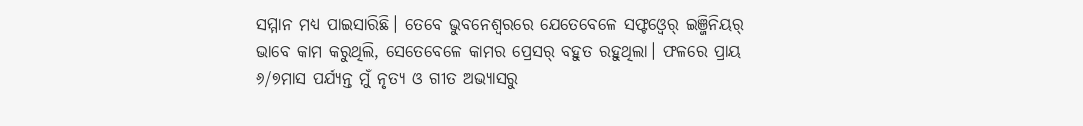ସମ୍ମାନ ମଧ୍ୟ ପାଇସାରିଛି। ତେବେ ଭୁବନେଶ୍ୱରରେ ଯେତେବେଳେ ସଫ୍ଟଓ୍ବେର୍ ଇଞ୍ଜିନିୟର୍ ଭାବେ କାମ କରୁଥିଲି, ସେତେବେଳେ କାମର ପ୍ରେସର୍ ବହୁତ ରହୁଥିଲା। ଫଳରେ ପ୍ରାୟ ୬/୭ମାସ ପର୍ଯ୍ୟନ୍ତ ମୁଁ ନୃତ୍ୟ ଓ ଗୀତ ଅଭ୍ୟାସରୁ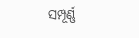ସମ୍ପୂର୍ଣ୍ଣ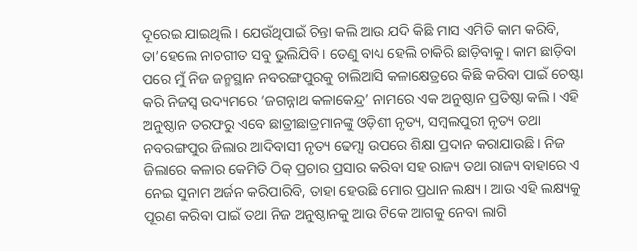ଦୂରେଇ ଯାଇଥିଲି। ଯେଉଁଥିପାଇଁ ଚିନ୍ତା କଲି ଆଉ ଯଦି କିଛି ମାସ ଏମିତି କାମ କରିବି, ତା’ହେଲେ ନାଚଗୀତ ସବୁ ଭୁଲିଯିବି। ତେଣୁ ବାଧ୍ୟ ହେଲି ଚାକିରି ଛାଡ଼ିବାକୁ। କାମ ଛାଡ଼ିବା ପରେ ମୁଁ ନିଜ ଜନ୍ମସ୍ଥାନ ନବରଙ୍ଗପୁରକୁ ଚାଲିଆସି କଳାକ୍ଷେତ୍ରରେ କିଛି କରିବା ପାଇଁ ଚେଷ୍ଟା କରି ନିଜସ୍ବ ଉଦ୍ୟମରେ ‘ଜଗନ୍ନାଥ କଳାକେନ୍ଦ୍ର’ ନାମରେ ଏକ ଅନୁଷ୍ଠାନ ପ୍ରତିଷ୍ଠା କଲି। ଏହି ଅନୁଷ୍ଠାନ ତରଫରୁ ଏବେ ଛାତ୍ରୀଛାତ୍ରମାନଙ୍କୁ ଓଡ଼ିଶୀ ନୃତ୍ୟ, ସମ୍ବଲପୁରୀ ନୃତ୍ୟ ତଥା ନବରଙ୍ଗପୁର ଜିଲାର ଆଦିବାସୀ ନୃତ୍ୟ ଢେମ୍ସା ଉପରେ ଶିକ୍ଷା ପ୍ରଦାନ କରାଯାଉଛି। ନିଜ ଜିଲାରେ କଳାର କେମିତି ଠିକ୍ ପ୍ରଚାର ପ୍ରସାର କରିବା ସହ ରାଜ୍ୟ ତଥା ରାଜ୍ୟ ବାହାରେ ଏ ନେଇ ସୁନାମ ଅର୍ଜନ କରିପାରିବି, ତାହା ହେଉଛି ମୋର ପ୍ରଧାନ ଲକ୍ଷ୍ୟ। ଆଉ ଏହି ଲକ୍ଷ୍ୟକୁ ପୂରଣ କରିବା ପାଇଁ ତଥା ନିଜ ଅନୁଷ୍ଠାନକୁ ଆଉ ଟିକେ ଆଗକୁ ନେବା ଲାଗି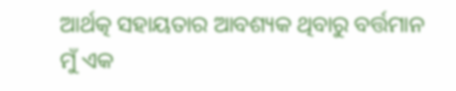ଆର୍ଥତ୍କ ସହାୟତାର ଆବଶ୍ୟକ ଥିବାରୁ ବର୍ତ୍ତମାନ ମୁଁ ଏକ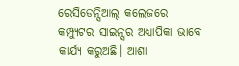ରେସିଡେନ୍ସିଆଲ୍ କଲେଜରେ କମ୍ପ୍ୟୁଟର ସାଇନ୍ସର ଅଧ୍ୟାପିକା ଭାବେ କାର୍ଯ୍ୟ କରୁଅଛି। ଆଶା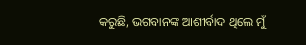କରୁଛି, ଭଗବାନଙ୍କ ଆଶୀର୍ବାଦ ଥିଲେ ମୁଁ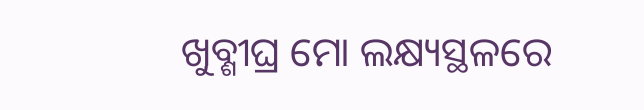ଖୁବ୍ଶୀଘ୍ର ମୋ ଲକ୍ଷ୍ୟସ୍ଥଳରେ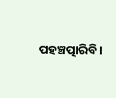ପହଞ୍ଚତ୍ପାରିବି।